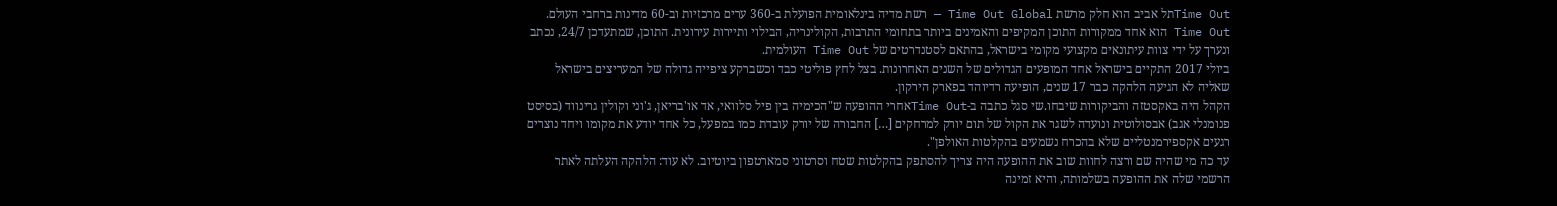Time Outתל אביב הוא חלק מרשת Time Out Global — רשת מדיה בינלאומית הפועלת ב-360 ערים מרכזיות וב-60 מדינות ברחבי העולם. Time Out הוא אחד ממקורות התוכן המקיפים והאמינים ביותר בתחומי התרבות, הקולינריה, הבילוי ותיירות עירונית. התוכן, שמתעדכן 24/7, נכתב ונערך על ידי צוות עיתונאים מקצועי מקומי בישראל, בהתאם לסטנדרטים של Time Out העולמית.
ביולי 2017 התקיים בישראל אחד המופעים הגדולים של השנים האחרונות. בצל לחץ פוליטי כבד וכשברקע ציפייה גדולה של המעריצים בישראל שאליה לא הגיעה הלהקה כבר 17 שנים, הופיעה רדיוהד בפארק הירקון.
הקהל היה באקסטזה והביקורות שיבחו.שי סגל כתבה ב-Time Outאחרי ההופעה ש"הכימיה בין פיל סלוואי, אד או'בריאן, ג'וני וקולין גרינווד (בסיסט פנומנלי אגב) אבסולוטית ונועדה לשגר את הקול של תום יורק למרחקים […] החבורה של יורק עובדת כמו במפעל, כל אחד יודע את מקומו ויחד נוצרים רגעים אקספירמנטליים שלא בהכרח נשמעים בהקלטות האולפן".
עד כה מי שהיה שם ורצה לחוות שוב את ההופעה היה צריך להסתפק בהקלטות שטח וסרטוני סמארטפון ביוטיוב. לא עוד: הלהקה העלתה לאתר הרשמי שלה את ההופעה בשלמותה, והיא זמינה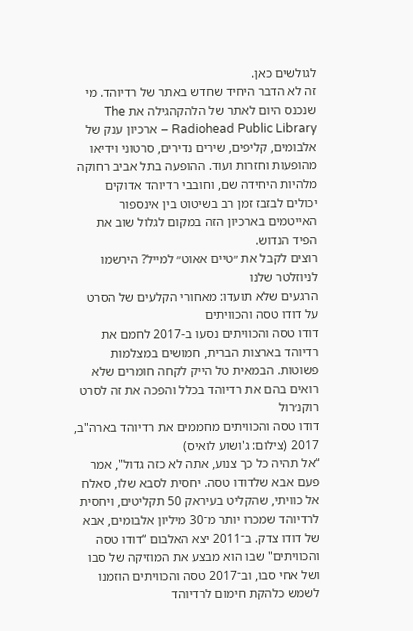לגולשים כאן.
זה לא הדבר היחיד שחדש באתר של רדיוהד. מי שנכנס היום לאתר של הלהקהגילה את The Radiohead Public Library – ארכיון ענק של אלבומים, קליפים, שירים נדירים, סרטוני וידיאו מהופעות וחזרות ועוד. ההופעה בתל אביב רחוקה מלהיות היחידה שם, וחובבי רדיוהד אדוקים יכולים לבזבז זמן רב בשיטוט בין אינספור האייטמים בארכיון הזה במקום לגלול שוב את הפיד הנדוש.
רוצים לקבל את ״טיים אאוט״ למייל? הירשמו לניוזלטר שלנו
הרגעים שלא תועדו: מאחורי הקלעים של הסרט על דודו טסה והכוויתים
דודו טסה והכוויתים נסעו ב-2017 לחמם את רדיוהד בארצות הברית, חמושים במצלמות פשוטות. הבמאית טל הייק לקחה חומרים שלא רואים בהם את רדיוהד בכלל והפכה את זה לסרט רוקנ׳רול
דודו טסה והכוויתים מחממים את רדיוהד בארה"ב, 2017 (צילום: ג'ושוע לואיס)
“אל תהיה כל כך צנוע, אתה לא כזה גדול", אמר פעם אבא שלדודו טסה. יחסית לסבא שלו, סאלח אל כוויתי, שהקליט בעיראק 50 תקליטים, ויחסית לרדיוהד שמכרו יותר מ־30 מיליון אלבומים, אבא של דודו צדק. ב־2011 יצא האלבום “דודו טסה והכוויתים" שבו הוא מבצע את המוזיקה של סבו ושל אחי סבו, וב־2017 טסה והכוויתים הוזמנו לשמש כלהקת חימום לרדיוהד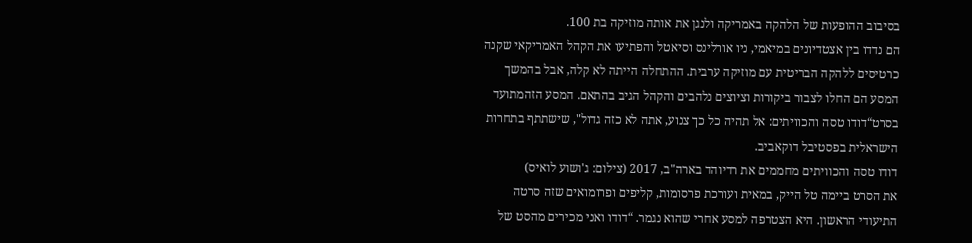בסיבוב ההופעות של הלהקה באמריקה ולנגן את אותה מוזיקה בת 100.
הם נדדו בין אצטדיונים במיאמי, ניו אורלינס וסיאטל והפתיעו את הקהל האמריקאי שקנה כרטיסים ללהקה הבריטית עם מוזיקה ערבית. ההתחלה הייתה לא קלה, אבל בהמשך המסע הם החלו לצבור ביקורות וציוצים נלהבים והקהל הגיב בהתאם. המסע הזהמתועד בסרט“דודו טסה והכוויתים: אל תהיה כל כך צנוע, אתה לא כזה גדול", שישתתף בתחרות הישראלית בפסטיבל דוקאביב.
דודו טסה והכוויתים מחממים את רדיוהד בארה"ב, 2017 (צילום: ג'ושוע לואיס)
את הסרט ביימה טל הייק, במאית ועורכת פרסומות, קליפים ופרומואים שזה סרטה התיעודי הראשון. היא הצטרפה למסע אחרי שהוא נגמר. “דודו ואני מכירים מהסט של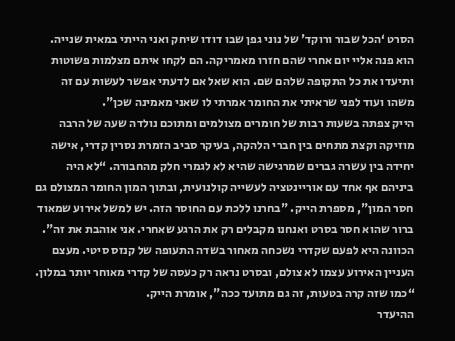הסרט ‘הכל שבור ורוקד' של נוני גפן שבו דודו שיחק ואני הייתי במאית שנייה. הוא פנה אליי יום אחרי שהם חזרו מאמריקה. הם לקחו איתם מצלמות פשוטות ותיעדו את כל התקופה שלהם שם. הוא שאל אם לדעתי אפשר לעשות עם זה משהו ועוד לפני שראיתי את החומר אמרתי לו שאני מאמינה שכן".
הייק צפתה בשעות רבות של חומרים מצולמים ומתוכם נולדה שעה של הרבה מוזיקה וקצת מתחים בין חברי הלהקה, בעיקר סביב הזמרת נסרין קדרי, אישה יחידה בין עשרה גברים שמרגישה שהיא לא לגמרי חלק מהחבורה. “לא היה ביניהם אף אחד עם אוריינטציה לעשייה קולנועית, ובתוך המון החומר המצולם גם חסר המון", מספרת הייק. "בחרנו ללכת עם החוסר הזה. יש למשל אירוע שמאוד ברור שהוא חסר בסרט ואנחנו מקבלים רק את הרגע שאחרי. אני אוהבת את זה". הכוונה היא לפעם שקדרי נשכחה מאחור בשדה התעופה של קנזס סיטי. מעצם העניין האירוע עצמו לא צולם, ובסרט נראה רק כעסה של קדרי מאוחר יותר במלון. “כמו שזה קרה בטעות, זה גם מתועד ככה", אומרת הייק.
ההיעדר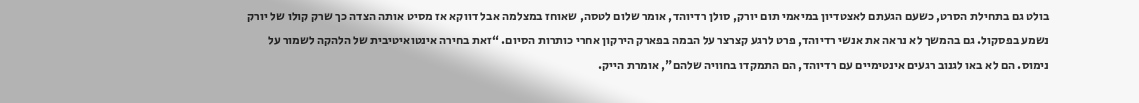בולט גם בתחילת הסרט, כשעם הגעתם לאצטדיון במיאמי תום יורק, סולן רדיוהד, אומר שלום לטסה, שאוחז במצלמה אבל דווקא אז מסיט אותה הצדה כך שרק קולו של יורק נשמע בפסקול. גם בהמשך לא נראה את אנשי רדיוהד, פרט לרגע קצרצר על הבמה בפארק הירקון אחרי כותרות הסיום. “זאת בחירה אינטואיטיבית של הלהקה לשמור על נימוס. הם לא באו לגנוב רגעים אינטימיים עם רדיוהד, הם התמקדו בחוויה שלהם", אומרת הייק.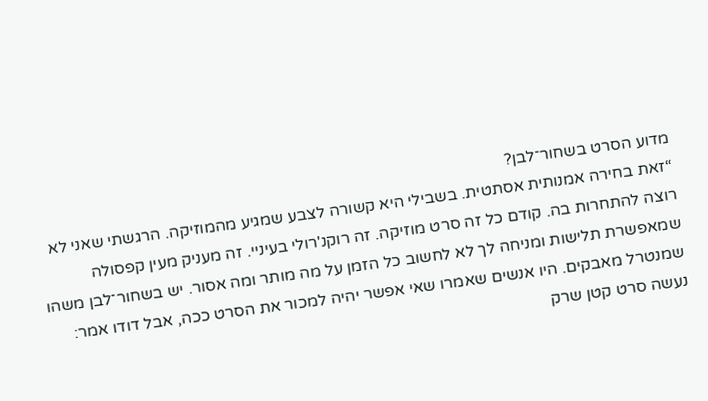מדוע הסרט בשחור־לבן?
“זאת בחירה אמנותית אסתטית. בשבילי היא קשורה לצבע שמגיע מהמוזיקה. הרגשתי שאני לא רוצה להתחרות בה. קודם כל זה סרט מוזיקה. זה רוקנ'רולי בעיניי. זה מעניק מעין קפסולה שמאפשרת תלישות ומניחה לך לא לחשוב כל הזמן על מה מותר ומה אסור. יש בשחור־לבן משהו שמנטרל מאבקים. היו אנשים שאמרו שאי אפשר יהיה למכור את הסרט ככה, אבל דודו אמר: נעשה סרט קטן שרק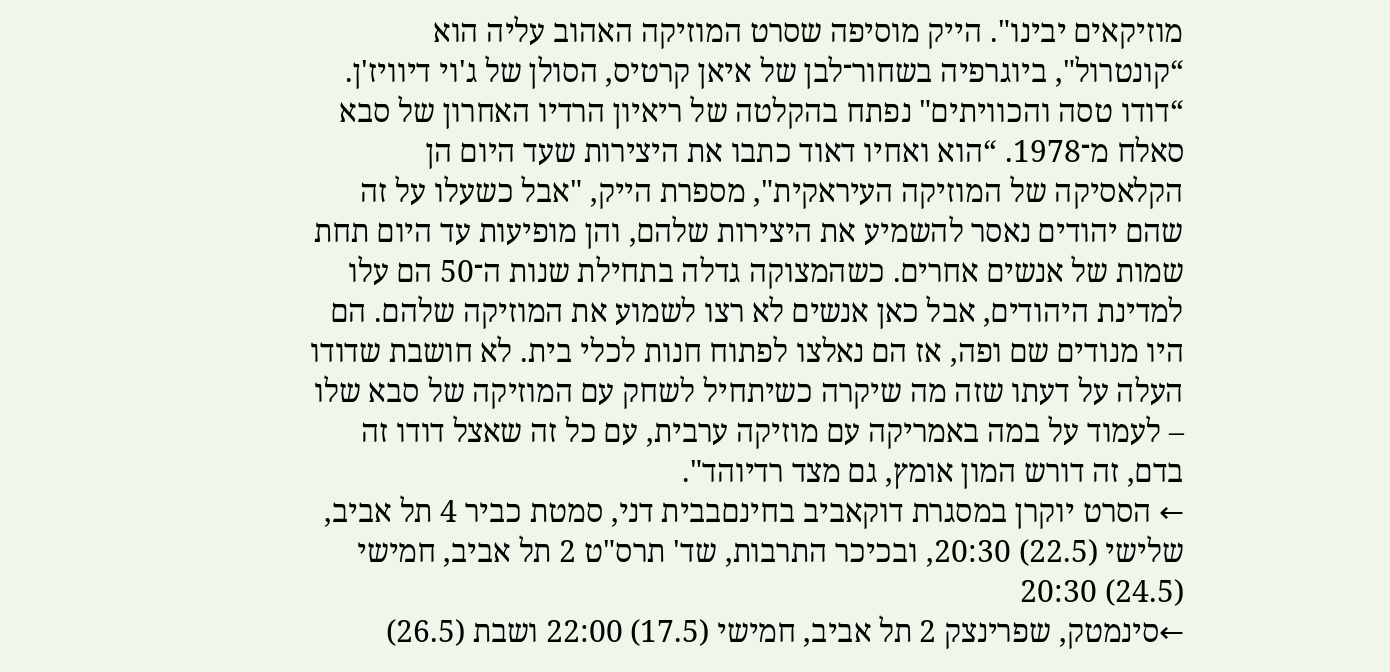מוזיקאים יבינו". הייק מוסיפה שסרט המוזיקה האהוב עליה הוא “קונטרול", ביוגרפיה בשחור־לבן של איאן קרטיס, הסולן של ג'וי דיוויז'ן.
“דודו טסה והכוויתים" נפתח בהקלטה של ריאיון הרדיו האחרון של סבא סאלח מ־1978. “הוא ואחיו דאוד כתבו את היצירות שעד היום הן הקלאסיקה של המוזיקה העיראקית", מספרת הייק, "אבל כשעלו על זה שהם יהודים נאסר להשמיע את היצירות שלהם, והן מופיעות עד היום תחת שמות של אנשים אחרים. כשהמצוקה גדלה בתחילת שנות ה־50 הם עלו למדינת היהודים, אבל כאן אנשים לא רצו לשמוע את המוזיקה שלהם. הם היו מנודים שם ופה, אז הם נאלצו לפתוח חנות לכלי בית. לא חושבת שדודו העלה על דעתו שזה מה שיקרה כשיתחיל לשחק עם המוזיקה של סבא שלו – לעמוד על במה באמריקה עם מוזיקה ערבית, עם כל זה שאצל דודו זה בדם, זה דורש המון אומץ, גם מצד רדיוהד".
← הסרט יוקרן במסגרת דוקאביב בחינםבבית דני, סמטת כביר 4 תל אביב, שלישי (22.5) 20:30, ובכיכר התרבות, שד' תרס"ט 2 תל אביב, חמישי (24.5) 20:30
←סינמטק, שפרינצק 2 תל אביב, חמישי (17.5) 22:00 ושבת (26.5)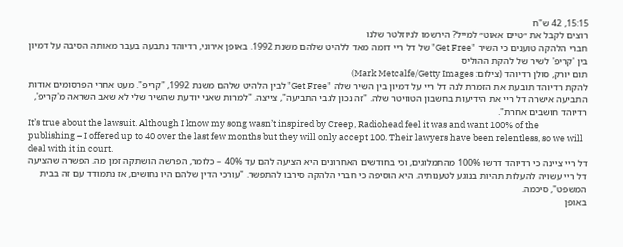15:15, 42 ש"ח
רוצים לקבל את ״טיים אאוט״ למייל? הירשמו לניוזלטר שלנו
חברי הלהקה טוענים כי השיר "Get Free" של דל ריי דומה מאד ללהיט שלהם משנת 1992. באופן אירוני, רדיוהד נתבעה בעבר מאותה הסיבה על דמיון בין 'קריפ' לשיר של להקת ההוליס
תום יורק, סולן רדיוהד (צילום: Mark Metcalfe/Getty Images)
להקת רדיוהד תובעת את הזמרת לנה דל ריי על דמיון בין השיר שלה "Get Free" לבין הלהיט שלהם משנת 1992, "קריפ". מעט אחרי הפרסומים אודות התביעה אישרה דל ריי את הידיעות בחשבון הטוויטר שלה. "זה נכון לגבי התביעה", צייצה. "למרות שאני יודעת שהשיר שלי לא שאב השראה מ'קריפ', רדיוהד חושבים אחרת".
It’s true about the lawsuit. Although I know my song wasn’t inspired by Creep, Radiohead feel it was and want 100% of the publishing – I offered up to 40 over the last few months but they will only accept 100. Their lawyers have been relentless, so we will deal with it in court.
דל ריי ציינה כי רדיוהד דרשו 100% מהתמלוגים, וכי בחודשים האחרונים היא הציעה להם עד 40% – כלומר, הפרשה הושתקה זמן מה. הפשרה שהציעה דל ריי עשויה להעלות תהיות בנוגע לטענותיה. היא הוסיפה כי חברי הלהקה סירבו להתפשר. "עורכי הדין שלהם היו נחושים, אז נתמודד עם זה בבית המשפט", סיכמה.
באופן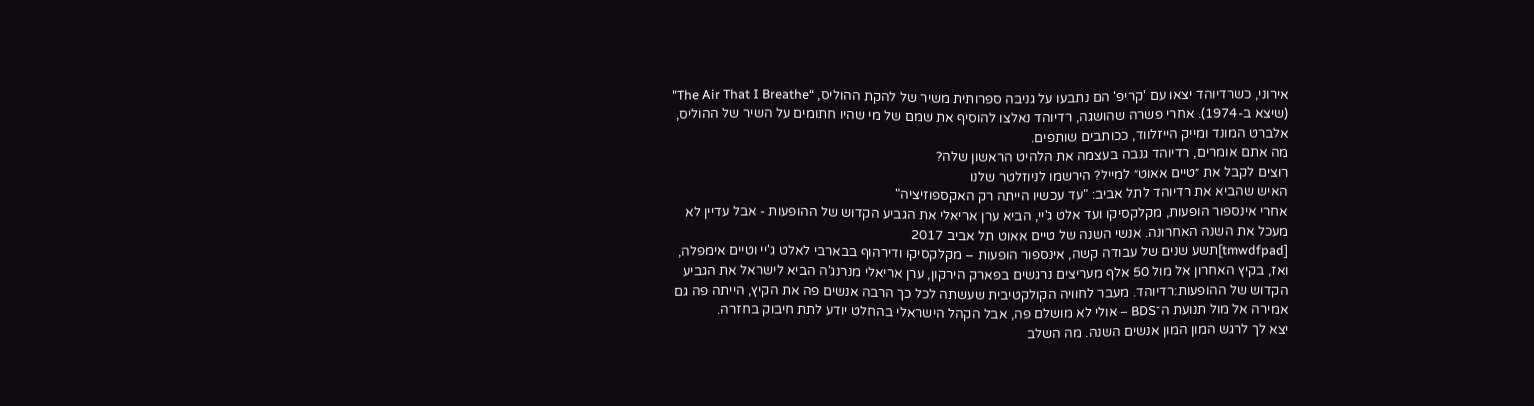אירוני, כשרדיוהד יצאו עם 'קריפ' הם נתבעו על גניבה ספרותית משיר של להקת ההוליס, “The Air That I Breathe" (שיצא ב-1974). אחרי פשרה שהושגה, רדיוהד נאלצו להוסיף את שמם של מי שהיו חתומים על השיר של ההוליס, אלברט המונד ומייק הייזלווד, ככותבים שותפים.
מה אתם אומרים, רדיוהד גנבה בעצמה את הלהיט הראשון שלה?
רוצים לקבל את ״טיים אאוט״ למייל? הירשמו לניוזלטר שלנו
האיש שהביא את רדיוהד לתל אביב: "עד עכשיו הייתה רק האקספוזיציה"
אחרי אינספור הופעות, מקלקסיקו ועד אלט ג'יי, הביא ערן אריאלי את הגביע הקדוש של ההופעות - אבל עדיין לא מעכל את השנה האחרונה. אנשי השנה של טיים אאוט תל אביב 2017
[tmwdfpad]תשע שנים של עבודה קשה, אינספור הופעות – מקלקסיקו ודירהוף בבארבי לאלט ג'יי וטיים אימפלה, ואז, בקיץ האחרון אל מול 50 אלף מעריצים נרגשים בפארק הירקון, ערן אריאלי מנרנג'ה הביא לישראל את הגביע הקדוש של ההופעות:רדיוהד. מעבר לחוויה הקולקטיבית שעשתה לכל כך הרבה אנשים פה את הקיץ, הייתה פה גם אמירה אל מול תנועת ה־BDS – אולי לא מושלם פה, אבל הקהל הישראלי בהחלט יודע לתת חיבוק בחזרה.
יצא לך לרגש המון המון אנשים השנה. מה השלב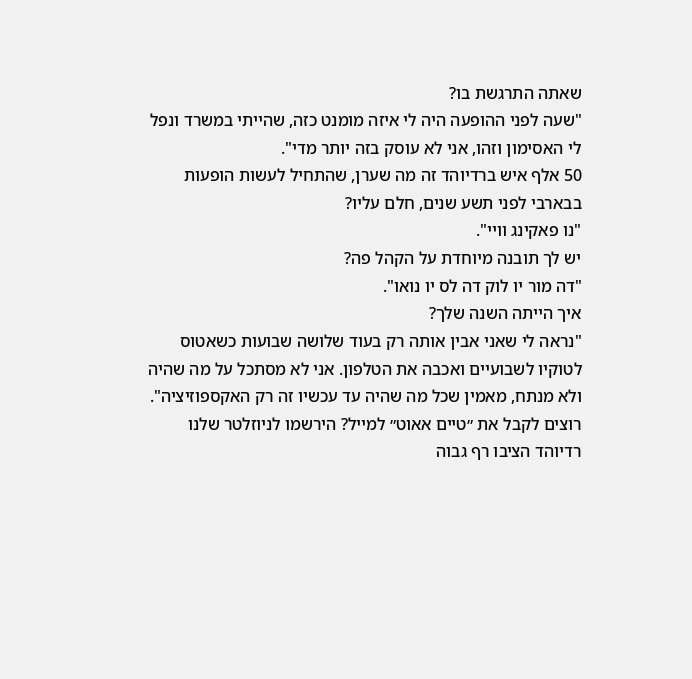שאתה התרגשת בו?
"שעה לפני ההופעה היה לי איזה מומנט כזה, שהייתי במשרד ונפל לי האסימון וזהו, אני לא עוסק בזה יותר מדי".
50 אלף איש ברדיוהד זה מה שערן, שהתחיל לעשות הופעות בבארבי לפני תשע שנים, חלם עליו?
"נו פאקינג וויי".
יש לך תובנה מיוחדת על הקהל פה?
"דה מור יו לוק דה לס יו נואו".
איך הייתה השנה שלך?
"נראה לי שאני אבין אותה רק בעוד שלושה שבועות כשאטוס לטוקיו לשבועיים ואכבה את הטלפון. אני לא מסתכל על מה שהיה ולא מנתח, מאמין שכל מה שהיה עד עכשיו זה רק האקספוזיציה".
רוצים לקבל את ״טיים אאוט״ למייל? הירשמו לניוזלטר שלנו
רדיוהד הציבו רף גבוה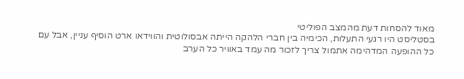מאוד להסחות דעת מהמצב הפוליטי
בסטליסט היו רגעי התעלות, הכימיה בין חברי הלהקה הייתה אבסולוטית והווידאו ארט הוסיף עניין, אבל עם כל ההופעה המדהימה אתמול צריך לזכור מה עמד באוויר כל הערב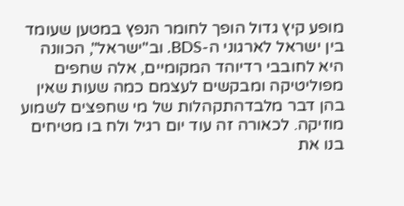מופע קיץ גדול הופך לחומר הנפץ במטען שעומד בין ישראל לארגוני ה-BDS. וב"ישראל", הכוונה היא לחובבי רדיוהד המקומיים, אלה שחפים מפוליטיקה ומבקשים לעצמם כמה שעות שאין בהן דבר מלבדהתקהלות של מי שחפצים לשמוע מוזיקה. לכאורה זה עוד יום רגיל ולח בו מטיחים בנו את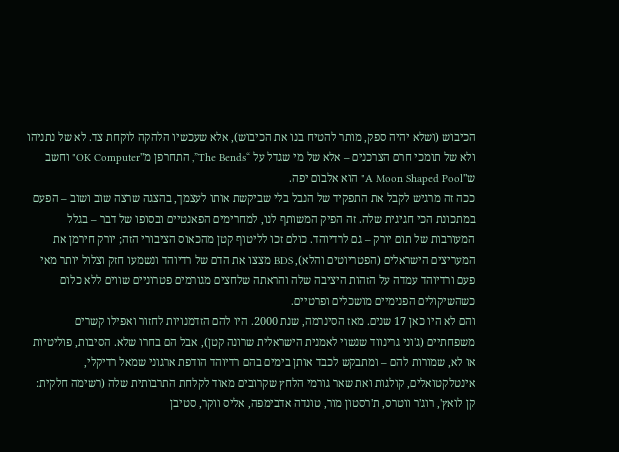הכיבוש (ושלא יהיה ספק, מותר להטיח בנו את הכיבוש), אלא שעכשיו הלהקה לוקחת צד. לא של נתניהו ולא של תומכי חרם הצרכנים – אלא של מי שגדל על “The Bends”, התחרפן מ"OK Computer" וחשב ש"A Moon Shaped Pool" הוא אלבום יפה.
ככה זה מרגיש לקבל את התפקיד של הנבל בלי שביקשת אותו לעצמך, בהצגה שרצה שוב ושוב – הפעם במתכונת הכי חגיגית שלה. זה הפיק המשותף לנו, למחרימים הפאנטיים ובסופו של דבר – בגלל המעורבות של תום יורק – גם לרדיוהד. כולם זכו לליטוף קטן מהכאוס הציבורי הזה; יורק חירמן את המעריצים הישראלים (הפטריוטים והלא), BDS מצצו את הדם של רדיוהד ונשמעו חזק וצלול יותר מאי פעם ורדיוהד עמדה על הזהות היציבה שלה והראתה שלחצים מגורמים פטרוניים שווים ללא כלום כשהשיקולים הפנימיים מושכלים ופרטיים.
והם לא היו כאן 17 שנים. מאז הסינרמה, שנת 2000. היו להם הזדמנויות לחזור ואפילו קשרים משפחתיים (ג'וני גרינווד שנשוי לאמנית הישראלית שרונה קטן), אבל הם בחרו שלא. הסיבות, פוליטיות או לא, שמורות להם – ומתבקש לכבד אותן בימים בהם רדיוהד הודפת ארגוני שמאל רדיקלי, אינטלקטואלים, קולגות ואת שאר גורמי הלחץ שקרובים מאוד לקלחת התרבותית שלה (רשימה חלקית: קן לואץ', רוג'ר ווטרס, ת'רסטון מור, טונדה אדבימפה, אליס ווקר, סטיבן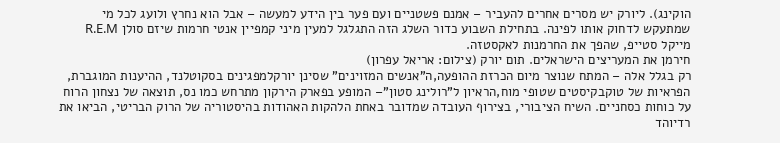הוקינג). ליורק יש מסרים אחרים להעביר – אמנם פשטניים ועם פער בין הידע למעשה – אבל הוא נחרץ ולועג לכל מי שמתעקש לדחוק אותו לפינה. בתחילת השבוע כדור השלג הזה התגלגל למעין מיני קמפיין אנטי חרמות שיזם סולן R.E.M מייקל סטייפ, שהפך את החרמנות לאקסטזה.
חירמן את המעריצים הישראלים. תום יורק (צילום: אריאל עפרון)
רק בגלל אלה – המתח שנוצר מיום הכרזת ההופעה,ה"אנשים המזוינים" שסינן יורקלמפגינים בסקוטלנד, ההיענות המוגברת, הפראיות של טוקבקיסטים שטופי מוח,הראיון ל"רולינג סטון"– המופע בפארק הירקון מתרחש כמו נס, תוצאה של נצחון הרוח על כוחות כסחניים. השיח הציבורי, בצירוף העובדה שמדובר באחת הלהקות האהודות בהיסטוריה של הרוק הבריטי, הביאו את רדיוהד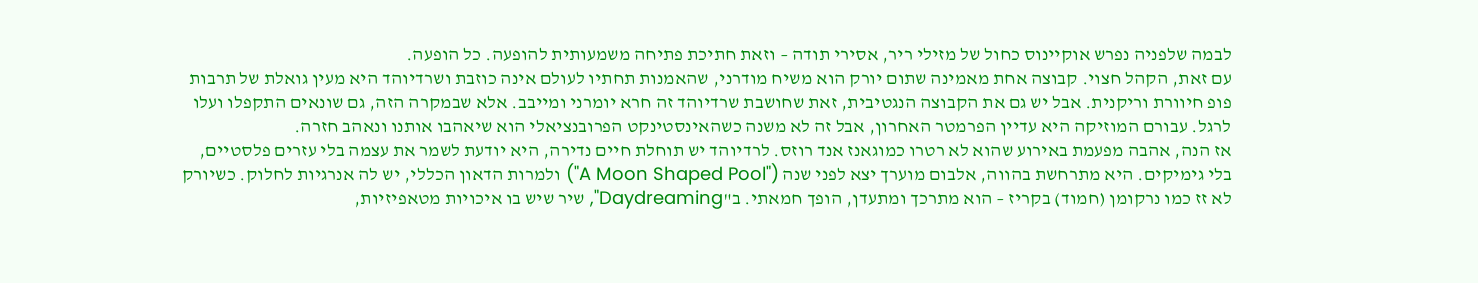לבמה שלפניה נפרש אוקיינוס כחול של מזילי ריר, אסירי תודה – וזאת חתיכת פתיחה משמעותית להופעה. כל הופעה.
עם זאת, הקהל חצוי. קבוצה אחת מאמינה שתום יורק הוא משיח מודרני, שהאמנות תחתיו לעולם אינה כוזבת ושרדיוהד היא מעין גואלת של תרבות פופ חיוורת וריקנית. אבל יש גם את הקבוצה הנגטיבית, זאת שחושבת שרדיוהד זה חרא יומרני ומייבב. אלא שבמקרה הזה, גם שונאים התקפלו ועלו לרגל. עבורם המוזיקה היא עדיין הפרמטר האחרון, אבל זה לא משנה כשהאינסטינקט הפרובנציאלי הוא שיאהבו אותנו ונאהב חזרה.
אז הנה, אהבה מפעמת באירוע שהוא לא רטרו כמוגאנז אנד רוזס. לרדיוהד יש תוחלת חיים נדירה, היא יודעת לשמר את עצמה בלי עזרים פלסטיים, בלי גימיקים. היא מתרחשת בהווה, אלבום מוערך יצא לפני שנה ("A Moon Shaped Pool") ולמרות הדאון הכללי, יש לה אנרגיות לחלוק. כשיורק לא זז כמו נרקומן (חמוד) בקריז – הוא מתרכך ומתעדן, הופך חמאתי. ב"Daydreaming", שיר שיש בו איכויות מטאפיזיות,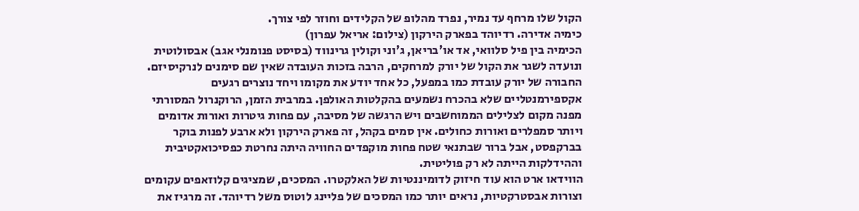הקול שלו מרחף עד נמיר, נפרד מהלופ של הקלידים וחוזר לפי צורך.
כימיה אדירה. רדיוהד בפארק הירקון (צילום: אריאל עפרון)
הכימיה בין פיל סלוואי, אד או'בריאן, ג'וני וקולין גרינווד (בסיסט פנומנלי אגב) אבסולוטית ונועדה לשגר את הקול של יורק למרחקים, הרבה בזכות העובדה שאין שם סימנים לנרקיסיזם. החבורה של יורק עובדת כמו במפעל, כל אחד יודע את מקומו ויחד נוצרים רגעים אקספירמנטליים שלא בהכרח נשמעים בהקלטות האולפן. במרבית הזמן, הרוקנרול המסורתי מפנה מקום לצלילים הממוחשבים ויש הרגשה של מסיבה, עם פחות גיטרות ואורות אדומים ויותר סמפלרים ואורות כחולים. אין סמים בקהל, זה פארק הירקון ולא ארבע לפנות בוקר בברקפסט, אבל ברור שבתנאי שטח פחות מוקפדים החוויה היתה נחרטת כפסיכואקטיבית וההידלקות הייתה לא רק פוליטית.
הווידאו ארט הוא עוד חיזוק לדומיננטיות של האלקטרו. המסכים, שמציגים קלוזאפים עקומים וצורות אבסטרקטיות, נראים יותר כמו המסכים של פליינג לוטוס משל רדיוהד. זה מרגיז את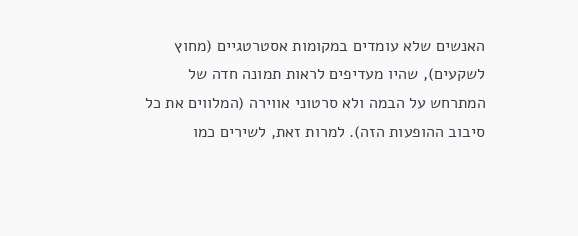האנשים שלא עומדים במקומות אסטרטגיים (מחוץ לשקעים), שהיו מעדיפים לראות תמונה חדה של המתרחש על הבמה ולא סרטוני אווירה (המלווים את כל סיבוב ההופעות הזה). למרות זאת, לשירים כמו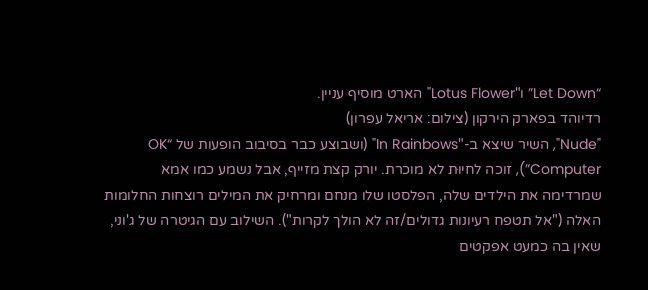“Let Down” ו"Lotus Flower" הארט מוסיף עניין.
רדיוהד בפארק הירקון (צילום: אריאל עפרון)
"Nude", השיר שיצא ב-"In Rainbows" (ושבוצע כבר בסיבוב הופעות של “OK Computer”), זוכה לחיוּת לא מוכרת. יורק קצת מזייף, אבל נשמע כמו אמא שמרדימה את הילדים שלה, הפלסטו שלו מנחם ומרחיק את המילים רוצחות החלומות האלה ("אל תטפח רעיונות גדולים/זה לא הולך לקרות"). השילוב עם הגיטרה של ג'וני, שאין בה כמעט אפקטים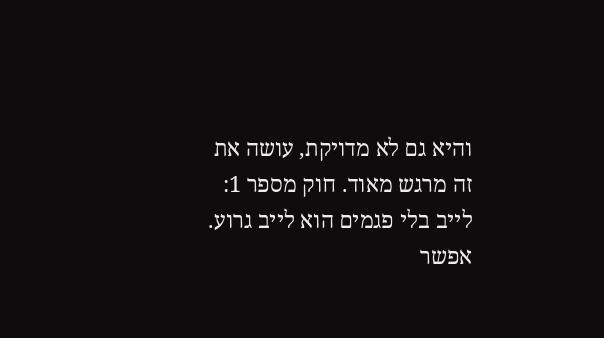והיא גם לא מדויקת, עושה את זה מרגש מאוד. חוק מספר 1: לייב בלי פגמים הוא לייב גרוע.
אפשר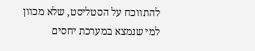להתווכח על הסטליסט, שלא מכוון למי שנמצא במערכת יחסים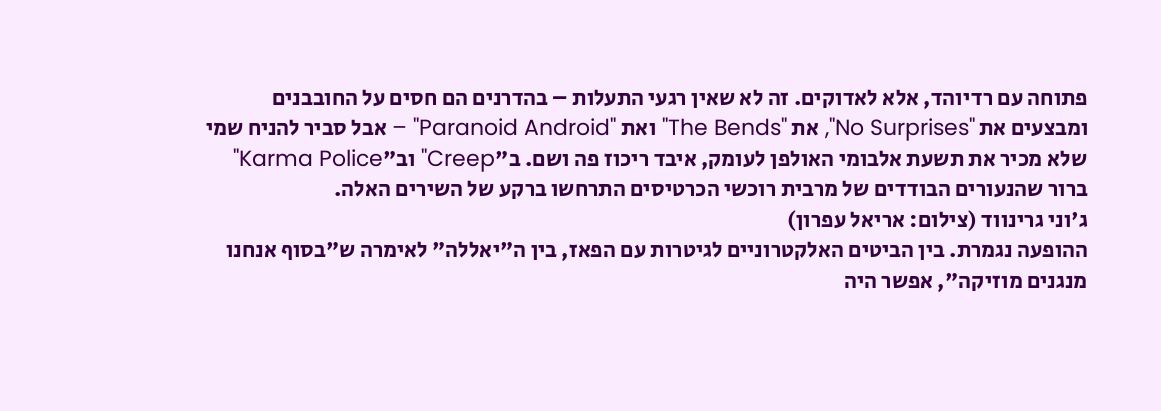פתוחה עם רדיוהד, אלא לאדוקים. זה לא שאין רגעי התעלות – בהדרנים הם חסים על החובבנים ומבצעים את "No Surprises", את "The Bends" ואת "Paranoid Android" – אבל סביר להניח שמי שלא מכיר את תשעת אלבומי האולפן לעומק, איבד ריכוז פה ושם. ב"Creep" וב"Karma Police" ברור שהנעורים הבודדים של מרבית רוכשי הכרטיסים התרחשו ברקע של השירים האלה.
ג'וני גרינווד (צילום: אריאל עפרון)
ההופעה נגמרת. בין הביטים האלקטרוניים לגיטרות עם הפאז, בין ה"יאללה" לאימרה ש"בסוף אנחנו מנגנים מוזיקה", אפשר היה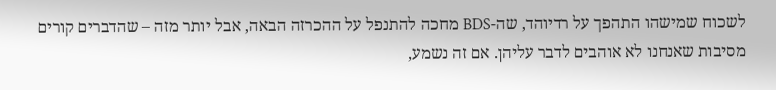לשכוח שמישהו התהפך על רדיוהד, שה-BDS מחכה להתנפל על ההכרזה הבאה, אבל יותר מזה – שהדברים קורים מסיבות שאנחנו לא אוהבים לדבר עליהן. אם זה נשמע,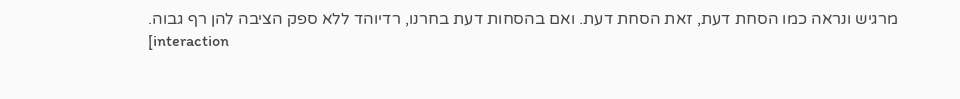מרגיש ונראה כמו הסחת דעת, זאת הסחת דעת. ואם בהסחות דעת בחרנו, רדיוהד ללא ספק הציבה להן רף גבוה.
[interaction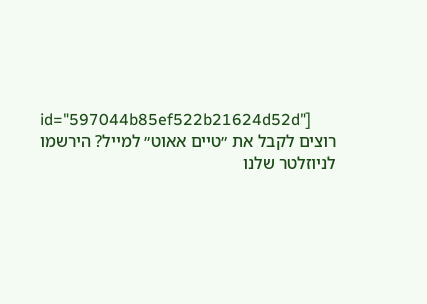id="597044b85ef522b21624d52d"]
רוצים לקבל את ״טיים אאוט״ למייל? הירשמו לניוזלטר שלנו